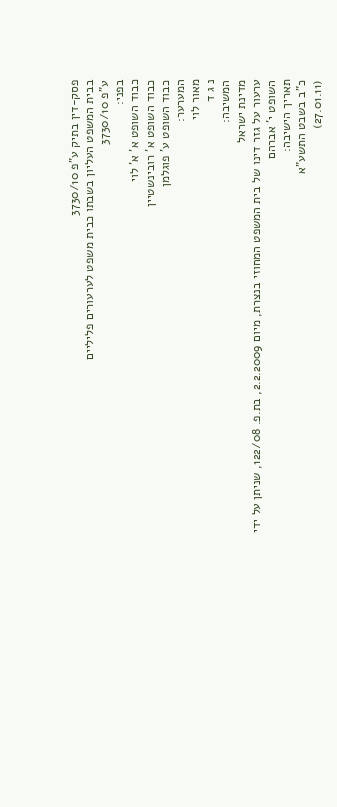פסק-דין בתיק ע"פ 3730/10
בבית המשפט העליון בשבתו כבית משפט לערעורים פליליים
ע"פ 3730/10
בפני:
כבוד השופט א' א' לוי
כבוד השופט א' רובינשטיין
כבוד השופט ע' פוגלמן
המערער:
מאור לוי
נ ג ד
המשיבה:
מדינת ישראל
ערעור על גזר דינו של בית המשפט המחוזי בנצרת, מיום 2.2.2009, בת.פ. 122/08, שניתן על ידי השופט י' אברהם
תאריך הישיבה:
כ"ב בשבט התשע"א
(27.01.11)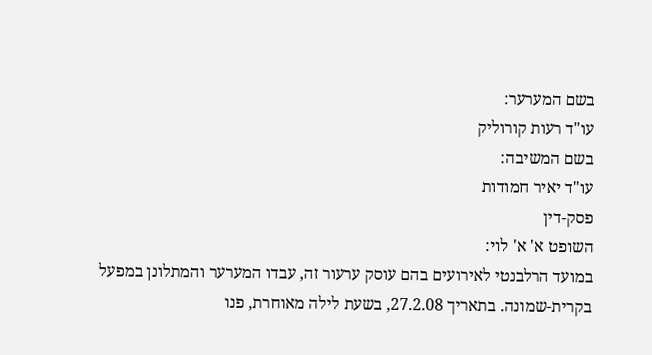בשם המערער:
עו"ד רעות קורוליק
בשם המשיבה:
עו"ד יאיר חמודות
פסק-דין
השופט א' א' לוי:
במועד הרלבנטי לאירועים בהם עוסק ערעור זה, עבדו המערער והמתלונן במפעל בקרית-שמונה. בתאריך 27.2.08, בשעת לילה מאוחרת, פנו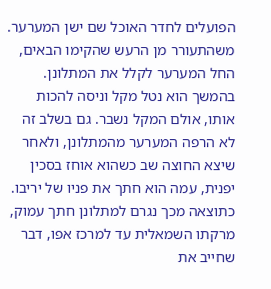הפועלים לחדר האוכל שם ישן המערער. משהתעורר מן הרעש שהקימו הבאים, החל המערער לקלל את המתלונן. בהמשך הוא נטל מקל וניסה להכות אותו, אולם המקל נשבר. גם בשלב זה לא הרפה המערער מהמתלונן, ולאחר שיצא החוצה שב כשהוא אוחז בסכין יפנית, עמה הוא חתך את פניו של יריבו. כתוצאה מכך נגרם למתלונן חתך עמוק, מרקתו השמאלית עד למרכז אפו, דבר שחייב את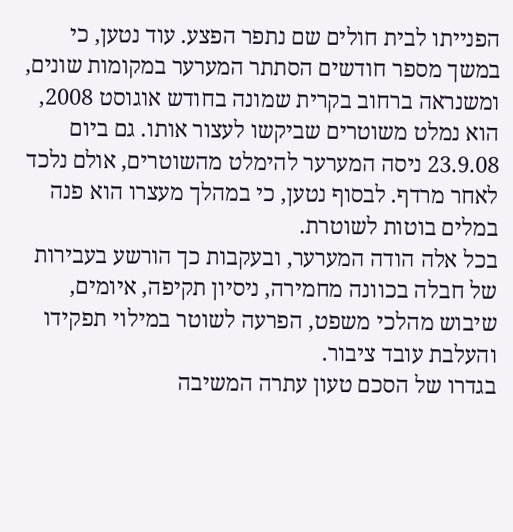הפנייתו לבית חולים שם נתפר הפצע. עוד נטען, כי במשך מספר חודשים הסתתר המערער במקומות שונים, ומשנראה ברחוב בקרית שמונה בחודש אוגוסט 2008, הוא נמלט משוטרים שביקשו לעצור אותו. גם ביום 23.9.08 ניסה המערער להימלט מהשוטרים, אולם נלכד לאחר מרדף. לבסוף נטען, כי במהלך מעצרו הוא פנה במלים בוטות לשוטרת.
בכל אלה הודה המערער, ובעקבות כך הורשע בעבירות של חבלה בכוונה מחמירה, ניסיון תקיפה, איומים, שיבוש מהלכי משפט, הפרעה לשוטר במילוי תפקידו והעלבת עובד ציבור.
בגדרו של הסכם טעון עתרה המשיבה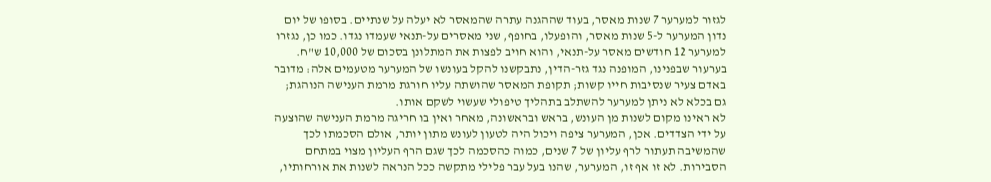לגזור למערער 7 שנות מאסר, בעוד שההגנה עתרה שהמאסר לא יעלה על שנתיים. בסופו של יום נדון המערער ל-5 שנות מאסר, והופעלו, בחופף, שני מאסרים על-תנאי שעמדו נגדו. כמו כן, נגזרו למערער 12 חודשים מאסר על-תנאי, והוא חויב לפצות את המתלונן בסכום של 10,000 ש"ח.
בערעור שבפנינו, המופנה נגד גזר-הדין, נתבקשנו להקל בעונשו של המערער מטעמים אלה: מדובר באדם צעיר שנסיבות חייו קשות; תקופת המאסר שהושתה עליו חורגת מרמת הענישה הנוהגת; גם בכלא לא ניתן למערער להשתלב בתהליך טיפולי שעשוי לשקם אותו.
לא ראינו מקום לשנות מן העונש, בראש ובראשונה, מאחר ואין בו חריגה מרמת הענישה שהוצעה על ידי הצדדים. אכן, המערער ציפה ויכול היה לטעון לעונש מתון יותר, אולם הסכמתו לכך שהמשיבה תעתור לרף עליון של 7 שנים, כמוה כהסכמה לכך שגם הרף העליון מצוי במתחם הסבירות. לא זו אף זו, המערער, שהנו בעל עבר פלילי מתקשה ככל הנראה לשנות את אורחותיו,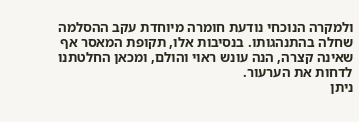ולמקרה הנוכחי נודעת חומרה מיוחדת עקב ההסלמה שחלה בהתנהגותו. בנסיבות אלו, תקופת המאסר אף שאינה קצרה, הנה עונש ראוי והולם, ומכאן החלטתנו לדחות את הערעור.
ניתן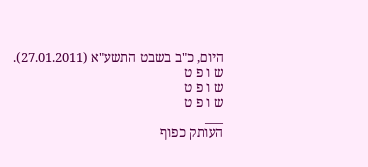היום, כ"ב בשבט התשע"א (27.01.2011).
ש ו פ ט
ש ו פ ט
ש ו פ ט
___
העותק כפוף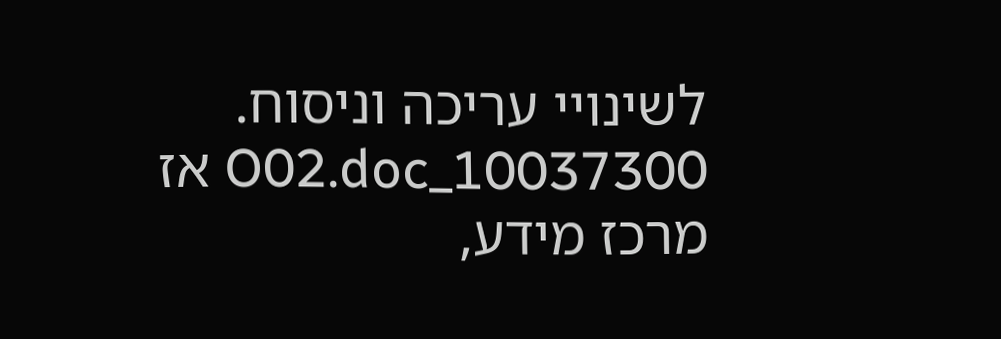לשינויי עריכה וניסוח. 10037300_O02.doc אז
מרכז מידע,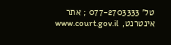טל' 077-2703333 ; אתר אינטרנט, www.court.gov.il